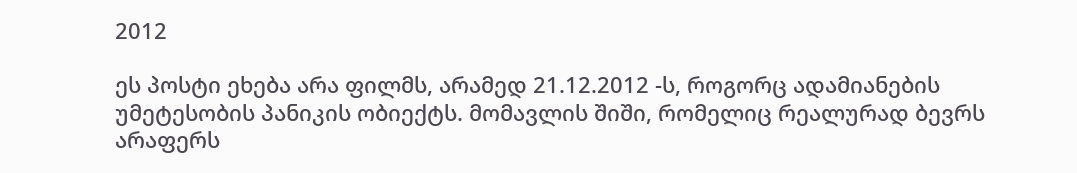2012

ეს პოსტი ეხება არა ფილმს, არამედ 21.12.2012 -ს, როგორც ადამიანების უმეტესობის პანიკის ობიექტს. მომავლის შიში, რომელიც რეალურად ბევრს არაფერს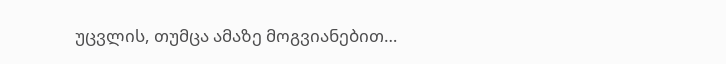უცვლის, თუმცა ამაზე მოგვიანებით…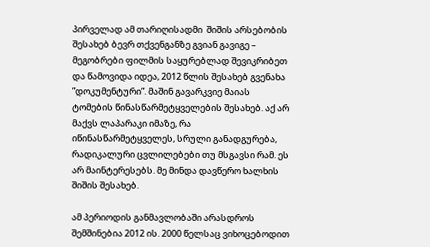პირველად ამ თარიღისადმი  შიშის არსებობის შესახებ ბევრ თქვენგანზე გვიან გავიგე – მეგობრები ფილმის საყურებლად შევიკრიბეთ და წამოვიდა იდეა, 2012 წლის შესახებ გვენახა ”დოკუმენტური”. მაშინ გავარკვიე მაიას ტომების წინასწარმეტყველების შესახებ. აქ არ მაქვს ლაპარაკი იმაზე, რა იწინასწარმეტყველეს, სრული განადგურება, რადიკალური ცვლილებები თუ მსგავსი რამ. ეს არ მაინტერესებს. მე მინდა დავწერო ხალხის შიშის შესახებ.

ამ პერიოდის განმავლობაში არასდროს შემშინებია 2012 ის. 2000 წელსაც ვიხოცებოდით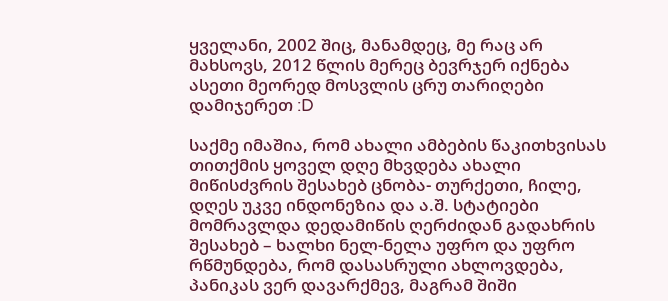ყველანი, 2002 შიც, მანამდეც, მე რაც არ მახსოვს, 2012 წლის მერეც ბევრჯერ იქნება ასეთი მეორედ მოსვლის ცრუ თარიღები დამიჯერეთ :D

საქმე იმაშია, რომ ახალი ამბების წაკითხვისას თითქმის ყოველ დღე მხვდება ახალი მიწისძვრის შესახებ ცნობა- თურქეთი, ჩილე, დღეს უკვე ინდონეზია და ა.შ. სტატიები მომრავლდა დედამიწის ღერძიდან გადახრის შესახებ – ხალხი ნელ-ნელა უფრო და უფრო რწმუნდება, რომ დასასრული ახლოვდება, პანიკას ვერ დავარქმევ, მაგრამ შიში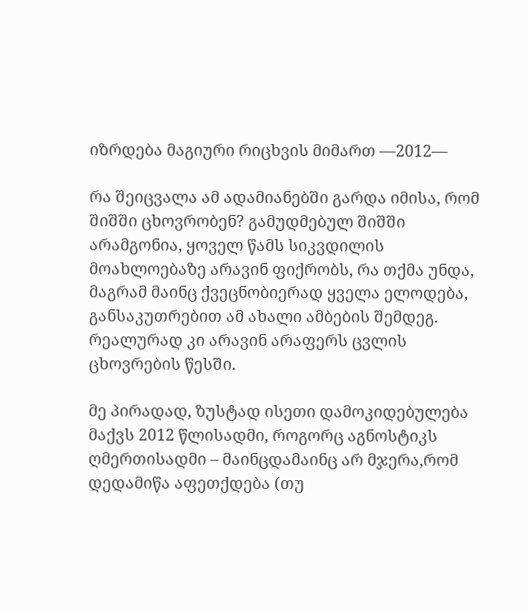იზრდება მაგიური რიცხვის მიმართ —2012—

რა შეიცვალა ამ ადამიანებში გარდა იმისა, რომ შიშში ცხოვრობენ? გამუდმებულ შიშში არამგონია, ყოველ წამს სიკვდილის მოახლოებაზე არავინ ფიქრობს, რა თქმა უნდა, მაგრამ მაინც ქვეცნობიერად ყველა ელოდება, განსაკუთრებით ამ ახალი ამბების შემდეგ. რეალურად კი არავინ არაფერს ცვლის ცხოვრების წესში.

მე პირადად, ზუსტად ისეთი დამოკიდებულება მაქვს 2012 წლისადმი, როგორც აგნოსტიკს ღმერთისადმი – მაინცდამაინც არ მჯერა,რომ დედამიწა აფეთქდება (თუ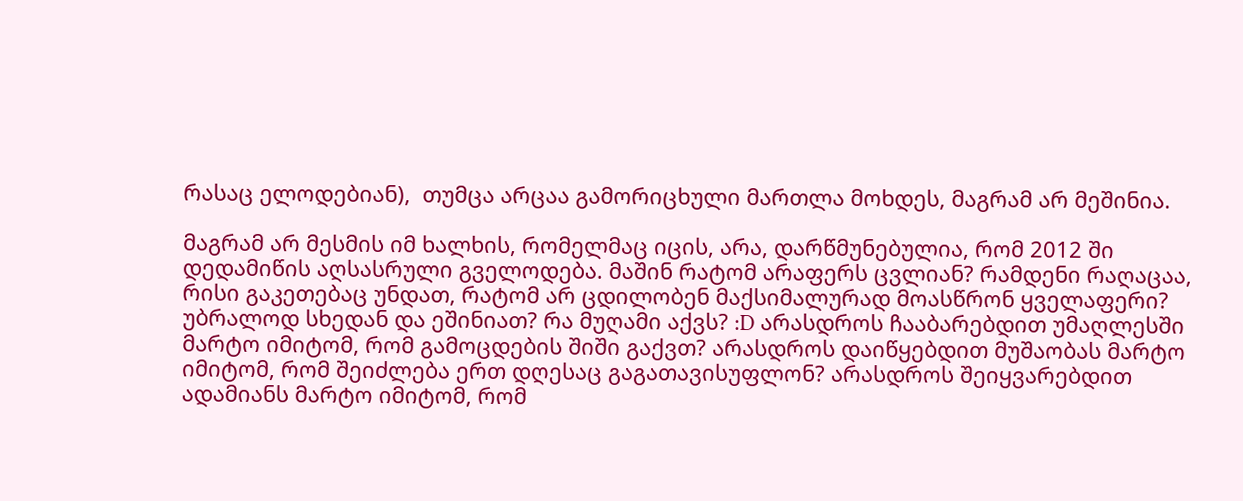რასაც ელოდებიან),  თუმცა არცაა გამორიცხული მართლა მოხდეს, მაგრამ არ მეშინია.

მაგრამ არ მესმის იმ ხალხის, რომელმაც იცის, არა, დარწმუნებულია, რომ 2012 ში დედამიწის აღსასრული გველოდება. მაშინ რატომ არაფერს ცვლიან? რამდენი რაღაცაა, რისი გაკეთებაც უნდათ, რატომ არ ცდილობენ მაქსიმალურად მოასწრონ ყველაფერი? უბრალოდ სხედან და ეშინიათ? რა მუღამი აქვს? :D არასდროს ჩააბარებდით უმაღლესში მარტო იმიტომ, რომ გამოცდების შიში გაქვთ? არასდროს დაიწყებდით მუშაობას მარტო იმიტომ, რომ შეიძლება ერთ დღესაც გაგათავისუფლონ? არასდროს შეიყვარებდით ადამიანს მარტო იმიტომ, რომ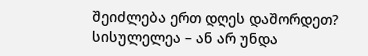შეიძლება ერთ დღეს დაშორდეთ? სისულელეა – ან არ უნდა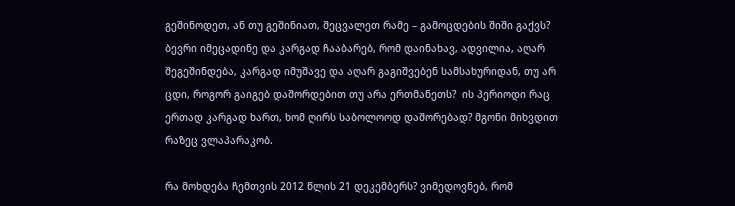გეშინოდეთ, ან თუ გეშინიათ, შეცვალეთ რამე – გამოცდების შიში გაქვს? ბევრი იმეცადინე და კარგად ჩააბარებ, რომ დაინახავ, ადვილია, აღარ შეგეშინდება, კარგად იმუშავე და აღარ გაგიშვებენ სამსახურიდან, თუ არ ცდი, როგორ გაიგებ დაშორდებით თუ არა ერთმანეთს?  ის პერიოდი რაც ერთად კარგად ხართ, ხომ ღირს საბოლოოდ დაშორებად? მგონი მიხვდით რაზეც ვლაპარაკობ.

რა მოხდება ჩემთვის 2012 წლის 21 დეკემბერს? ვიმედოვნებ, რომ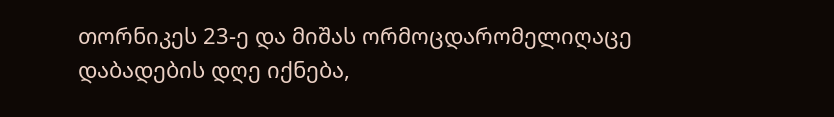თორნიკეს 23-ე და მიშას ორმოცდარომელიღაცე დაბადების დღე იქნება,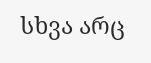სხვა არც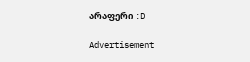არაფერი :D

Advertisement